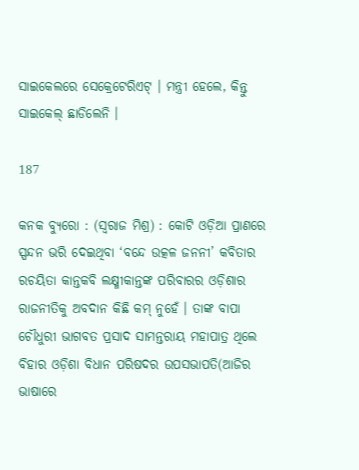ସାଇକେଲରେ ସେକ୍ରେଟେରିଏଟ୍ । ମନ୍ତ୍ରୀ ହେଲେ, କିନ୍ତୁ ସାଇକେଲ୍ ଛାଡିଲେନି ।

187

କନକ ବ୍ୟୁରୋ : (ସ୍ୱରାଜ ମିଶ୍ର) : କୋଟି ଓଡ଼ିଆ ପ୍ରାଣରେ ସ୍ପନ୍ଦନ ଭରି ଦେଇଥିବା ‘ବନ୍ଦେ ଉତ୍କଳ ଜନନୀ’ କବିତାର ରଚୟିତା କାନ୍ତକବି ଲକ୍ଷ୍ମୀକାନ୍ତଙ୍କ ପରିବାରର ଓଡ଼ିଶାର ରାଜନୀତିକୁ ଅବଦାନ କିଛି କମ୍ ନୁହେଁ । ତାଙ୍କ ବାପା ଚୌଧୁରୀ ଭାଗବତ ପ୍ରସାଦ ସାମନ୍ତରାୟ ମହାପାତ୍ର ଥିଲେ ବିହାର ଓଡ଼ିଶା ବିଧାନ ପରିଷଦର ଉପସଭାପତି(ଆଜିର ଭାଷାରେ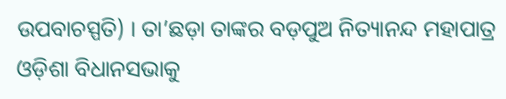ଉପବାଚସ୍ପତି) । ତା’ଛଡ଼ା ତାଙ୍କର ବଡ଼ପୁଅ ନିତ୍ୟାନନ୍ଦ ମହାପାତ୍ର ଓଡ଼ିଶା ବିଧାନସଭାକୁ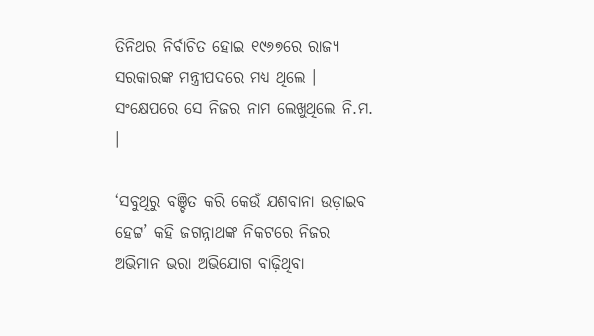ତିନିଥର ନିର୍ବାଚିତ ହୋଇ ୧୯୬୭ରେ ରାଜ୍ୟ ସରକାରଙ୍କ ମନ୍ତ୍ରୀପଦରେ ମଧ୍ୟ ଥିଲେ । ସଂକ୍ଷେପରେ ସେ ନିଜର ନାମ ଲେଖୁଥିଲେ ନି.ମ. ।

‘ସବୁଥିରୁ ବଞ୍ଚିତ କରି କେଉଁ ଯଶବାନା ଉଡ଼ାଇବ ହେଟ୍ଟ’ କହି ଜଗନ୍ନାଥଙ୍କ ନିକଟରେ ନିଜର ଅଭିମାନ ଭରା ଅଭିଯୋଗ ବାଢ଼ିଥିବା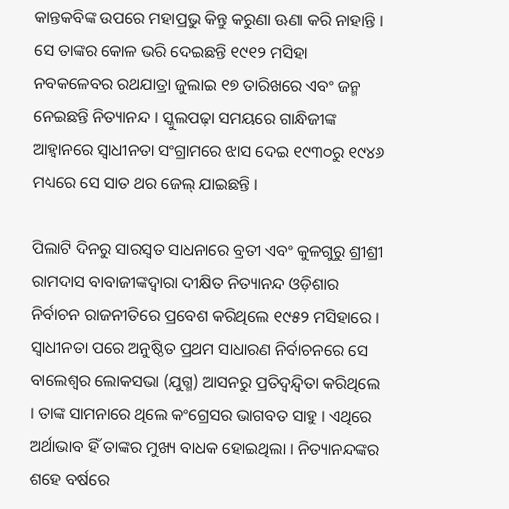କାନ୍ତକବିଙ୍କ ଉପରେ ମହାପ୍ରଭୁ କିନ୍ତୁ କରୁଣା ଊଣା କରି ନାହାନ୍ତି । ସେ ତାଙ୍କର କୋଳ ଭରି ଦେଇଛନ୍ତି ୧୯୧୨ ମସିହା ନବକଳେବର ରଥଯାତ୍ରା ଜୁଲାଇ ୧୭ ତାରିଖରେ ଏବଂ ଜନ୍ମ ନେଇଛନ୍ତି ନିତ୍ୟାନନ୍ଦ । ସ୍କୁଲପଢ଼ା ସମୟରେ ଗାନ୍ଧିଜୀଙ୍କ ଆହ୍ଵାନରେ ସ୍ୱାଧୀନତା ସଂଗ୍ରାମରେ ଝାସ ଦେଇ ୧୯୩୦ରୁ ୧୯୪୬ ମଧ୍ୟରେ ସେ ସାତ ଥର ଜେଲ୍ ଯାଇଛନ୍ତି ।

ପିଲାଟି ଦିନରୁ ସାରସ୍ୱତ ସାଧନାରେ ବ୍ରତୀ ଏବଂ କୁଳଗୁରୁ ଶ୍ରୀଶ୍ରୀ ରାମଦାସ ବାବାଜୀଙ୍କଦ୍ଵାରା ଦୀକ୍ଷିତ ନିତ୍ୟାନନ୍ଦ ଓଡ଼ିଶାର ନିର୍ବାଚନ ରାଜନୀତିରେ ପ୍ରବେଶ କରିଥିଲେ ୧୯୫୨ ମସିହାରେ । ସ୍ୱାଧୀନତା ପରେ ଅନୁଷ୍ଠିତ ପ୍ରଥମ ସାଧାରଣ ନିର୍ବାଚନରେ ସେ ବାଲେଶ୍ବର ଲୋକସଭା (ଯୁଗ୍ମ) ଆସନରୁ ପ୍ରତିଦ୍ଵନ୍ଦ୍ୱିତା କରିଥିଲେ । ତାଙ୍କ ସାମନାରେ ଥିଲେ କଂଗ୍ରେସର ଭାଗବତ ସାହୁ । ଏଥିରେ ଅର୍ଥାଭାବ ହିଁ ତାଙ୍କର ମୁଖ୍ୟ ବାଧକ ହୋଇଥିଲା । ନିତ୍ୟାନନ୍ଦଙ୍କର ଶହେ ବର୍ଷରେ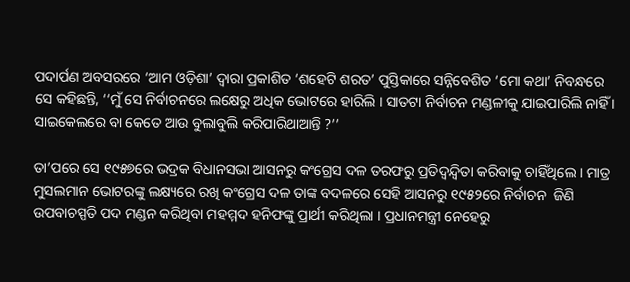ପଦାର୍ପଣ ଅବସରରେ ‘ଆମ ଓଡ଼ିଶା’ ଦ୍ଵାରା ପ୍ରକାଶିତ ‘ଶହେଟି ଶରତ’ ପୁସ୍ତିକାରେ ସନ୍ନିବେଶିତ ‘ମୋ କଥା’ ନିବନ୍ଧରେ ସେ କହିଛନ୍ତି, ‘‘ମୁଁ ସେ ନିର୍ବାଚନରେ ଲକ୍ଷେରୁ ଅଧିକ ଭୋଟରେ ହାରିଲି । ସାତଟା ନିର୍ବାଚନ ମଣ୍ଡଳୀକୁ ଯାଇପାରିଲି ନାହିଁ । ସାଇକେଲରେ ବା କେତେ ଆଉ ବୁଲାବୁଲି କରିପାରିଥାଆନ୍ତି ?’’

ତା’ପରେ ସେ ୧୯୫୭ରେ ଭଦ୍ରକ ବିଧାନସଭା ଆସନରୁ କଂଗ୍ରେସ ଦଳ ତରଫରୁ ପ୍ରତିଦ୍ଵନ୍ଦ୍ୱିତା କରିବାକୁ ଚାହିଁଥିଲେ । ମାତ୍ର ମୁସଲମାନ ଭୋଟରଙ୍କୁ ଲକ୍ଷ୍ୟରେ ରଖି କଂଗ୍ରେସ ଦଳ ତାଙ୍କ ବଦଳରେ ସେହି ଆସନରୁ ୧୯୫୨ରେ ନିର୍ବାଚନ  ଜିଣି  ଉପବାଚସ୍ପତି ପଦ ମଣ୍ଡନ କରିଥିବା ମହମ୍ମଦ ହନିଫଙ୍କୁ ପ୍ରାର୍ଥୀ କରିଥିଲା । ପ୍ରଧାନମନ୍ତ୍ରୀ ନେହେରୁ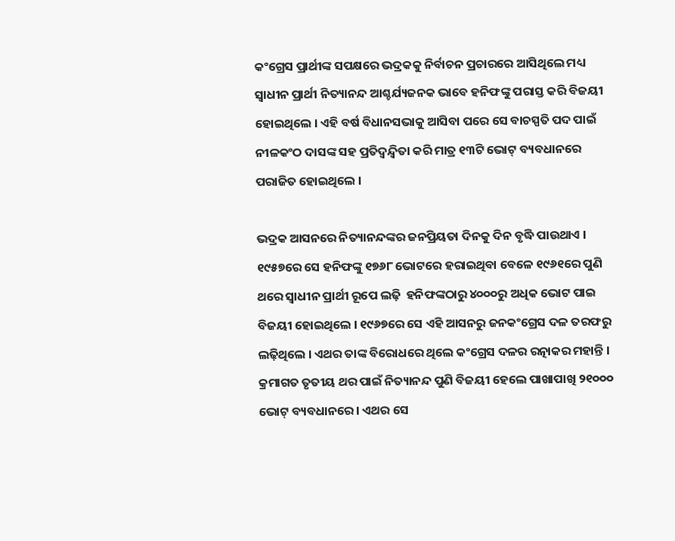କଂଗ୍ରେସ ପ୍ରାର୍ଥୀଙ୍କ ସପକ୍ଷରେ ଭଦ୍ରକକୁ ନିର୍ବାଚନ ପ୍ରଚାରରେ ଆସିଥିଲେ ମଧ୍ୟ ସ୍ୱାଧୀନ ପ୍ରାର୍ଥୀ ନିତ୍ୟାନନ୍ଦ ଆଶ୍ଚର୍ଯ୍ୟଜନକ ଭାବେ ହନିଫଙ୍କୁ ପରାସ୍ତ କରି ବିଜୟୀ ହୋଇଥିଲେ । ଏହି ବର୍ଷ ବିଧାନସଭାକୁ ଆସିବା ପରେ ସେ ବାଚସ୍ପତି ପଦ ପାଇଁ ନୀଳକଂଠ ଦାସଙ୍କ ସହ ପ୍ରତିଦ୍ଵନ୍ଦ୍ୱିତା କରି ମାତ୍ର ୧୩ଟି ଭୋଟ୍ ବ୍ୟବଧାନରେ ପରାଜିତ ହୋଇଥିଲେ ।

ଭଦ୍ରକ ଆସନରେ ନିତ୍ୟାନନ୍ଦଙ୍କର ଜନପ୍ରିୟତା ଦିନକୁ ଦିନ ବୃଦ୍ଧି ପାଉଥାଏ । ୧୯୫୭ରେ ସେ ହନିଫଙ୍କୁ ୧୭୬୮ ଭୋଟରେ ହରାଇଥିବା ବେଳେ ୧୯୬୧ରେ ପୁଣି ଥରେ ସ୍ୱାଧୀନ ପ୍ରାର୍ଥୀ ରୂପେ ଲଢ଼ି  ହନିଫଙ୍କଠାରୁ ୪୦୦୦ରୁ ଅଧିକ ଭୋଟ ପାଇ ବିଜୟୀ ହୋଇଥିଲେ । ୧୯୬୭ରେ ସେ ଏହି ଆସନରୁ ଜନକଂଗ୍ରେସ ଦଳ ତରଫରୁ ଲଢ଼ିଥିଲେ । ଏଥର ତାଙ୍କ ବିରୋଧରେ ଥିଲେ କଂଗ୍ରେସ ଦଳର ରତ୍ନାକର ମହାନ୍ତି । କ୍ରମାଗତ ତୃତୀୟ ଥର ପାଇଁ ନିତ୍ୟାନନ୍ଦ ପୁଣି ବିଜୟୀ ହେଲେ ପାଖାପାଖି ୨୧୦୦୦ ଭୋଟ୍ ବ୍ୟବଧାନରେ । ଏଥର ସେ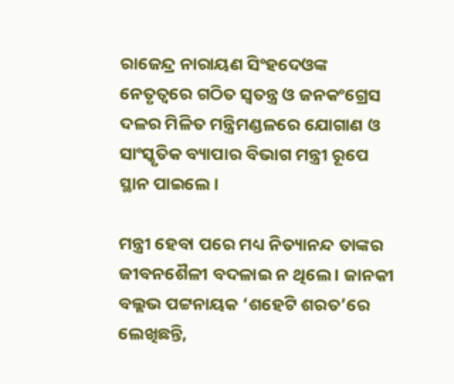ରାଜେନ୍ଦ୍ର ନାରାୟଣ ସିଂହଦେଓଙ୍କ ନେତୃତ୍ଵରେ ଗଠିତ ସ୍ୱତନ୍ତ୍ର ଓ ଜନକଂଗ୍ରେସ ଦଳର ମିଳିତ ମନ୍ତ୍ରିମଣ୍ଡଳରେ ଯୋଗାଣ ଓ ସାଂସ୍କୃତିକ ବ୍ୟାପାର ବିଭାଗ ମନ୍ତ୍ରୀ ରୂପେ ସ୍ଥାନ ପାଇଲେ ।

ମନ୍ତ୍ରୀ ହେବା ପରେ ମଧ୍ୟ ନିତ୍ୟାନନ୍ଦ ତାଙ୍କର ଜୀବନଶୈଳୀ ବଦଳାଇ ନ ଥିଲେ । ଜାନକୀ ବଲ୍ଲଭ ପଟ୍ଟନାୟକ ‘ଶହେଟି ଶରତ’ରେ ଲେଖିଛନ୍ତି,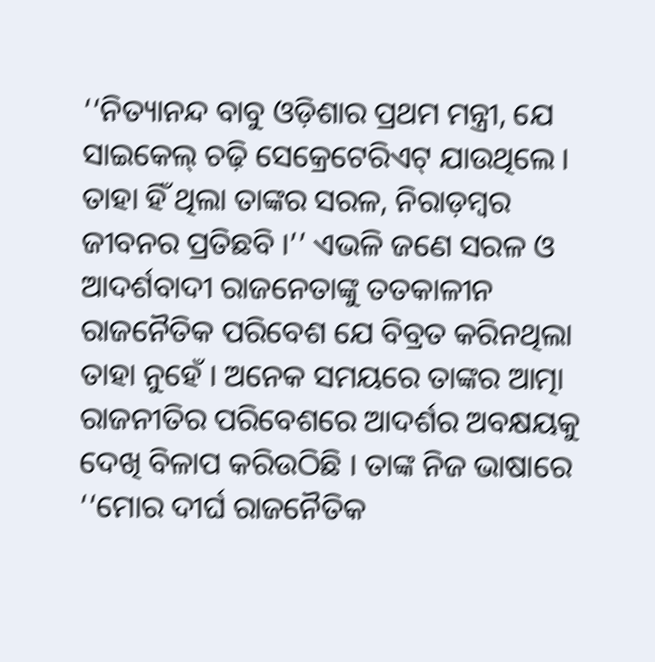‘‘ନିତ୍ୟାନନ୍ଦ ବାବୁ ଓଡ଼ିଶାର ପ୍ରଥମ ମନ୍ତ୍ରୀ, ଯେ ସାଇକେଲ୍ ଚଢ଼ି ସେକ୍ରେଟେରିଏଟ୍ ଯାଉଥିଲେ । ତାହା ହିଁ ଥିଲା ତାଙ୍କର ସରଳ, ନିରାଡ଼ମ୍ବର ଜୀବନର ପ୍ରତିଛବି ।’’ ଏଭଳି ଜଣେ ସରଳ ଓ ଆଦର୍ଶବାଦୀ ରାଜନେତାଙ୍କୁ ତତକାଳୀନ ରାଜନୈତିକ ପରିବେଶ ଯେ ବିବ୍ରତ କରିନଥିଲା ତାହା ନୁହେଁ । ଅନେକ ସମୟରେ ତାଙ୍କର ଆତ୍ମା ରାଜନୀତିର ପରିବେଶରେ ଆଦର୍ଶର ଅବକ୍ଷୟକୁ ଦେଖି ବିଳାପ କରିଉଠିଛି । ତାଙ୍କ ନିଜ ଭାଷାରେ ‘‘ମୋର ଦୀର୍ଘ ରାଜନୈତିକ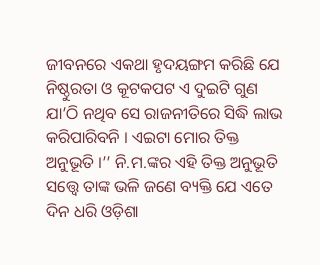ଜୀବନରେ ଏକଥା ହୃଦୟଙ୍ଗମ କରିଛି ଯେ ନିଷ୍ଠୁରତା ଓ କୂଟକପଟ ଏ ଦୁଇଟି ଗୁଣ ଯା’ଠି ନଥିବ ସେ ରାଜନୀତିରେ ସିଦ୍ଧି ଲାଭ କରିପାରିବନି । ଏଇଟା ମୋର ତିକ୍ତ ଅନୁଭୂତି ।’’ ନି.ମ.ଙ୍କର ଏହି ତିକ୍ତ ଅନୁଭୂତି ସତ୍ତ୍ବେ ତାଙ୍କ ଭଳି ଜଣେ ବ୍ୟକ୍ତି ଯେ ଏତେ ଦିନ ଧରି ଓଡ଼ିଶା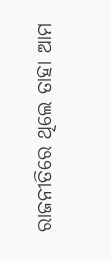ରାଜନୀତିରେ ଥିଲେ ତାହା ଆମ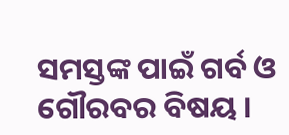ସମସ୍ତଙ୍କ ପାଇଁ ଗର୍ବ ଓ ଗୌରବର ବିଷୟ ।